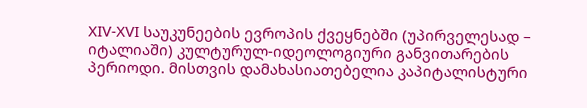XIV-XVI საუკუნეების ევროპის ქვეყნებში (უპირველესად – იტალიაში) კულტურულ-იდეოლოგიური განვითარების პერიოდი. მისთვის დამახასიათებელია კაპიტალისტური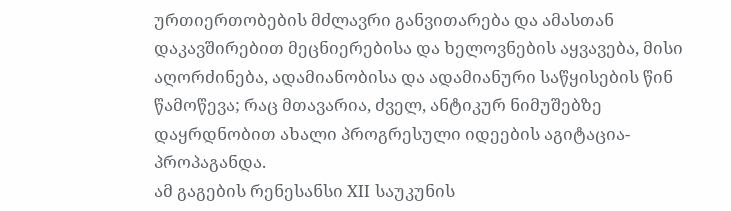ურთიერთობების მძლავრი განვითარება და ამასთან დაკავშირებით მეცნიერებისა და ხელოვნების აყვავება, მისი აღორძინება, ადამიანობისა და ადამიანური საწყისების წინ წამოწევა; რაც მთავარია, ძველ, ანტიკურ ნიმუშებზე დაყრდნობით ახალი პროგრესული იდეების აგიტაცია-პროპაგანდა.
ამ გაგების რენესანსი XII საუკუნის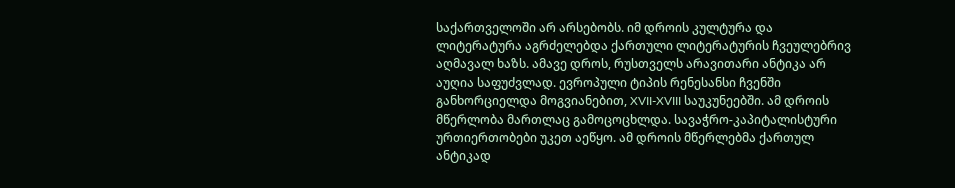საქართველოში არ არსებობს. იმ დროის კულტურა და ლიტერატურა აგრძელებდა ქართული ლიტერატურის ჩვეულებრივ აღმავალ ხაზს. ამავე დროს, რუსთველს არავითარი ანტიკა არ აუღია საფუძვლად. ევროპული ტიპის რენესანსი ჩვენში განხორციელდა მოგვიანებით, XVII-XVIII საუკუნეებში. ამ დროის მწერლობა მართლაც გამოცოცხლდა. სავაჭრო-კაპიტალისტური ურთიერთობები უკეთ აეწყო. ამ დროის მწერლებმა ქართულ ანტიკად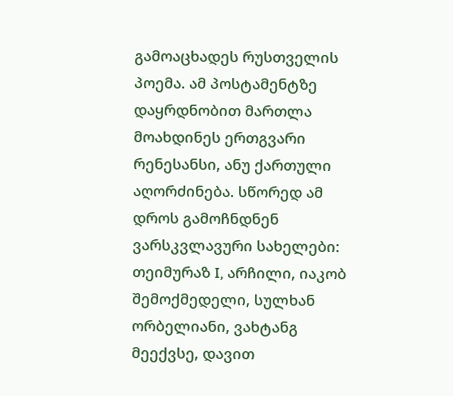გამოაცხადეს რუსთველის პოემა. ამ პოსტამენტზე დაყრდნობით მართლა მოახდინეს ერთგვარი რენესანსი, ანუ ქართული აღორძინება. სწორედ ამ დროს გამოჩნდნენ ვარსკვლავური სახელები: თეიმურაზ I, არჩილი, იაკობ შემოქმედელი, სულხან ორბელიანი, ვახტანგ მეექვსე, დავით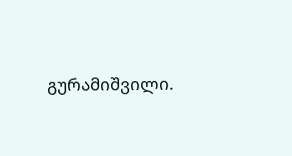გურამიშვილი.